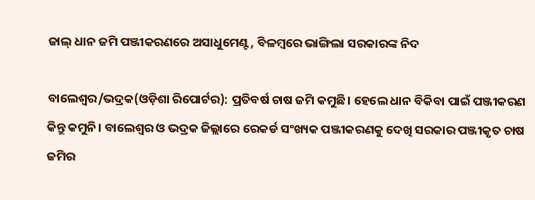ଜାଲ୍ ଧାନ ଜମି ପଞ୍ଜୀକରଣରେ ଅସାଧୁମେଣ୍ଟ, ବିଳମ୍ବରେ ଭାଙ୍ଗିଲା ସରକାରଙ୍କ ନିଦ

ବାଲେଶ୍ୱର/ଭଦ୍ରକ(ଓଡ଼ିଶା ରିପୋର୍ଟର): ପ୍ରତିବର୍ଷ ଚାଷ ଜମି କମୁଛି। ହେଲେ ଧାନ ବିକିବା ପାଇଁ ପଞ୍ଜୀକରଣ କିନ୍ତୁ କମୁନି। ବାଲେଶ୍ୱର ଓ ଭଦ୍ରକ ଜିଲ୍ଲାରେ ରେକର୍ଡ ସଂଖ୍ୟକ ପଞ୍ଜୀକରଣକୁ ଦେଖି ସରକାର ପଞ୍ଜୀକୃତ ଚାଷ ଜମିର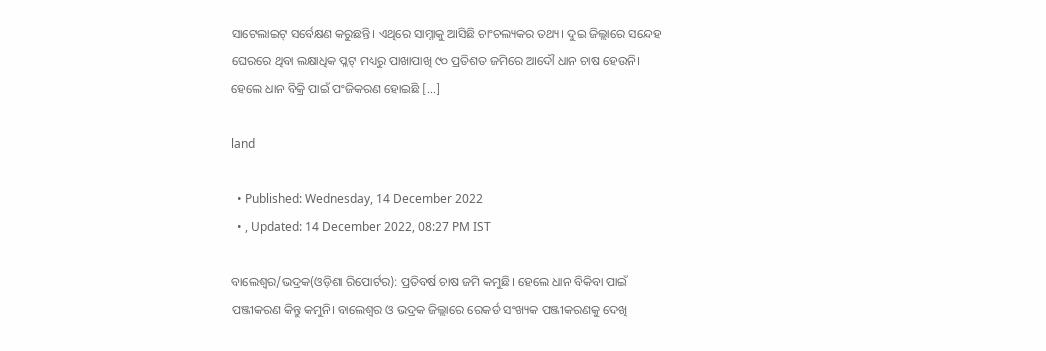ସାଟେଲାଇଟ୍ ସର୍ବେକ୍ଷଣ କରୁଛନ୍ତି। ଏଥିରେ ସାମ୍ନାକୁ ଆସିଛି ଚାଂଚଲ୍ୟକର ତଥ୍ୟ। ଦୁଇ ଜିଲ୍ଲାରେ ସନ୍ଦେହ ଘେରରେ ଥିବା ଲକ୍ଷାଧିକ ପ୍ଳଟ୍ ମଧ୍ୟରୁ ପାଖାପାଖି ୯୦ ପ୍ରତିଶତ ଜମିରେ ଆଦୌ ଧାନ ଚାଷ ହେଉନି। ହେଲେ ଧାନ ବିକ୍ରି ପାଇଁ ପଂଜିକରଣ ହୋଇଛି […]

land

  • Published: Wednesday, 14 December 2022
  • , Updated: 14 December 2022, 08:27 PM IST

ବାଲେଶ୍ୱର/ଭଦ୍ରକ(ଓଡ଼ିଶା ରିପୋର୍ଟର): ପ୍ରତିବର୍ଷ ଚାଷ ଜମି କମୁଛି। ହେଲେ ଧାନ ବିକିବା ପାଇଁ ପଞ୍ଜୀକରଣ କିନ୍ତୁ କମୁନି। ବାଲେଶ୍ୱର ଓ ଭଦ୍ରକ ଜିଲ୍ଲାରେ ରେକର୍ଡ ସଂଖ୍ୟକ ପଞ୍ଜୀକରଣକୁ ଦେଖି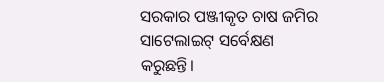ସରକାର ପଞ୍ଜୀକୃତ ଚାଷ ଜମିର ସାଟେଲାଇଟ୍ ସର୍ବେକ୍ଷଣ କରୁଛନ୍ତି।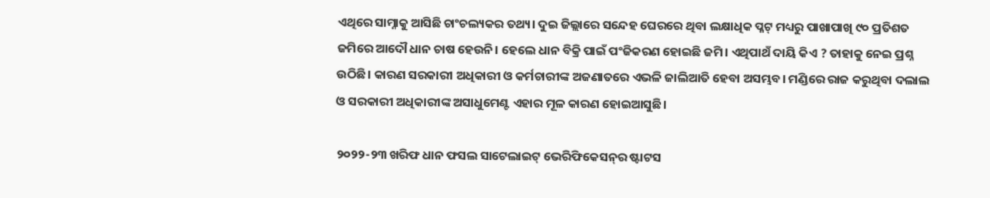ଏଥିରେ ସାମ୍ନାକୁ ଆସିଛି ଚାଂଚଲ୍ୟକର ତଥ୍ୟ। ଦୁଇ ଜିଲ୍ଲାରେ ସନ୍ଦେହ ଘେରରେ ଥିବା ଲକ୍ଷାଧିକ ପ୍ଳଟ୍ ମଧ୍ୟରୁ ପାଖାପାଖି ୯୦ ପ୍ରତିଶତ ଜମିରେ ଆଦୌ ଧାନ ଚାଷ ହେଉନି। ହେଲେ ଧାନ ବିକ୍ରି ପାଇଁ ପଂଜିକରଣ ହୋଇଛି ଜମି। ଏଥିପାଥଁ ଦାୟି କିଏ ? ତାହାକୁ ନେଇ ପ୍ରଶ୍ନ ଉଠିଛି। କାରଣ ସରକାରୀ ଅଧିକାରୀ ଓ କର୍ମଚାରୀଙ୍କ ଅଜଣାତରେ ଏଭଳି ଜାଲିଆତି ହେବା ଅସମ୍ଭବ। ମଣ୍ଡିରେ ରାଜ କରୁଥିବା ଦଲାଲ ଓ ସରକାରୀ ଅଧିକାରୀଙ୍କ ଅସାଧୁମେଣ୍ଟ ଏହାର ମୂଳ କାରଣ ହୋଇଆସୁଛି।

୨୦୨୨-୨୩ ଖରିଫ ଧାନ ଫସଲ ସାଟେଲାଇଟ୍ ଭେରିଫିକେସନ୍‌ର ଷ୍ଟାଟସ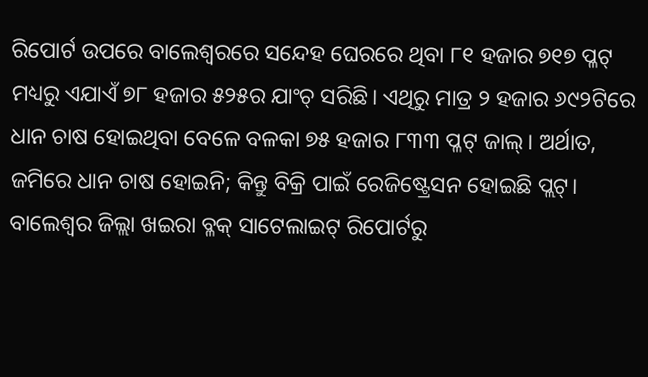ରିପୋର୍ଟ ଉପରେ ବାଲେଶ୍ୱରରେ ସନ୍ଦେହ ଘେରରେ ଥିବା ୮୧ ହଜାର ୭୧୭ ପ୍ଳଟ୍ ମଧ୍ୟରୁ ଏଯାଏଁ ୭୮ ହଜାର ୫୨୫ର ଯାଂଚ୍ ସରିଛି। ଏଥିରୁ ମାତ୍ର ୨ ହଜାର ୬୯୨ଟିରେ ଧାନ ଚାଷ ହୋଇଥିବା ବେଳେ ବଳକା ୭୫ ହଜାର ୮୩୩ ପ୍ଳଟ୍ ଜାଲ୍। ଅର୍ଥାତ, ଜମିରେ ଧାନ ଚାଷ ହୋଇନି; କିନ୍ତୁ ବିକ୍ରି ପାଇଁ ରେଜିଷ୍ଟ୍ରେସନ ହୋଇଛି ପ୍ଲଟ୍। ବାଲେଶ୍ୱର ଜିଲ୍ଲା ଖଇରା ବ୍ଳକ୍‌ ସାଟେଲାଇଟ୍ ରିପୋର୍ଟରୁ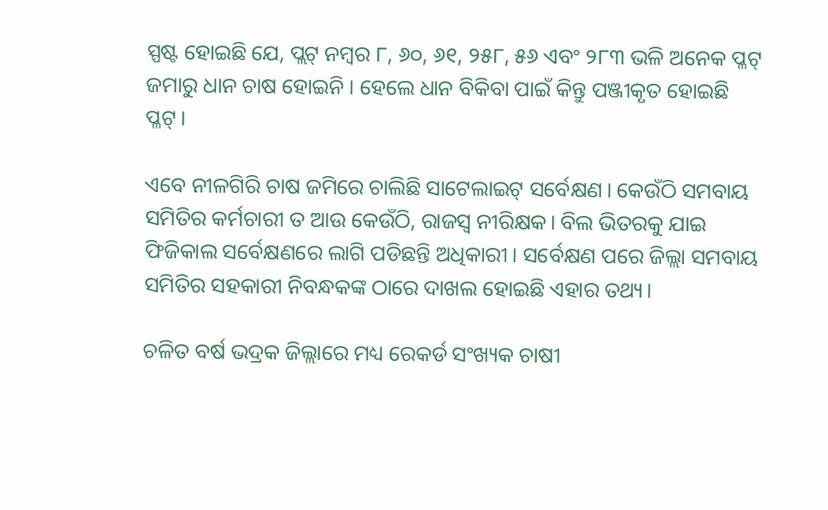ସ୍ପଷ୍ଟ ହୋଇଛି ଯେ, ପ୍ଲଟ୍ ନମ୍ବର ୮, ୬୦, ୬୧, ୨୫୮, ୫୬ ଏବଂ ୨୮୩ ଭଳି ଅନେକ ପ୍ଳଟ୍‌ ଜମାରୁ ଧାନ ଚାଷ ହୋଇନି। ହେଲେ ଧାନ ବିକିବା ପାଇଁ କିନ୍ତୁ ପଞ୍ଜୀକୃତ ହୋଇଛି ପ୍ଳଟ୍।

ଏବେ ନୀଳଗିରି ଚାଷ ଜମିରେ ଚାଲିଛି ସାଟେଲାଇଟ୍ ସର୍ବେକ୍ଷଣ। କେଉଁଠି ସମବାୟ ସମିତିର କର୍ମଚାରୀ ତ ଆଉ କେଉଁଠି, ରାଜସ୍ୱ ନୀରିକ୍ଷକ। ବିଲ ଭିତରକୁ ଯାଇ ଫିଜିକାଲ ସର୍ବେକ୍ଷଣରେ ଲାଗି ପଡିଛନ୍ତି ଅଧିକାରୀ। ସର୍ବେକ୍ଷଣ ପରେ ଜିଲ୍ଲା ସମବାୟ ସମିତିର ସହକାରୀ ନିବନ୍ଧକଙ୍କ ଠାରେ ଦାଖଲ ହୋଇଛି ଏହାର ତଥ୍ୟ।

ଚଳିତ ବର୍ଷ ଭଦ୍ରକ ଜିଲ୍ଲାରେ ମଧ୍ୟ ରେକର୍ଡ ସଂଖ୍ୟକ ଚାଷୀ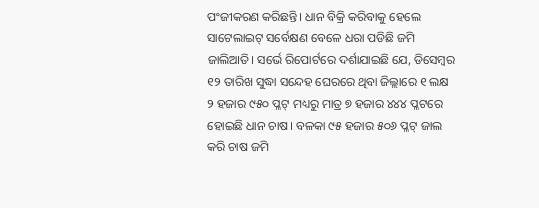ପଂଜୀକରଣ କରିଛନ୍ତି। ଧାନ ବିକ୍ରି କରିବାକୁ ହେଲେ ସାଟେଲାଇଟ୍ ସର୍ବେକ୍ଷଣ ବେଳେ ଧରା ପଡିଛି ଜମି ଜାଲିଆତି। ସର୍ଭେ ରିପୋର୍ଟରେ ଦର୍ଶାଯାଇଛି ଯେ, ଡିସେମ୍ବର ୧୨ ତାରିଖ ସୁଦ୍ଧା ସନ୍ଦେହ ଘେରରେ ଥିବା ଜିଲ୍ଲାରେ ୧ ଲକ୍ଷ ୨ ହଜାର ୯୫୦ ପ୍ଳଟ୍ ମଧ୍ୟରୁ ମାତ୍ର ୭ ହଜାର ୪୪୪ ପ୍ଳଟରେ ହୋଇଛି ଧାନ ଚାଷ। ବଳକା ୯୫ ହଜାର ୫୦୬ ପ୍ଳଟ୍‌ ଜାଲ କରି ଚାଷ ଜମି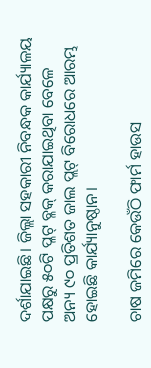ଦର୍ଶାଯାଇଛି। ଜିଲ୍ଲା ସହକାରୀ ନିବନ୍ଧକ କାର୍ଯ୍ୟାଳୟ ପକ୍ଷରୁ ୫୦ଟି ପ୍ଳଟ୍‌ ବ୍ଳକ୍ କରାଯାଇଥିବା ବେଳେ ଅନ୍ୟ ୯୦ ପ୍ରତିଶତ ଜାଲ ପ୍ଲଟ୍ ବିରୋଧରେ ଆରମ୍ଭ ହୋଇଛି କାର୍ଯ୍ୟାନୁଷ୍ଠାନ।

ଚାଷ ଜମିରେ କେଉଁଠି ଫାର୍ମ ହାଉସ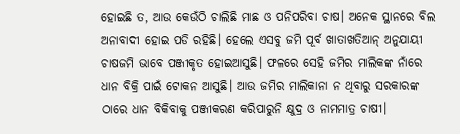ହୋଇଛି ତ, ଆଉ କେଉଁଠି ଚାଲିଛି ମାଛ ଓ ପନିପରିବା ଚାଷ। ଅନେକ ସ୍ଥାନରେ ବିଲ ଅନାବାଦୀ ହୋଇ ପଡି ରହିଛି। ହେଲେ ଏସବୁ ଜମି ପୂର୍ବ ଖାତାଖତିଆନ୍ ଅନୁଯାୟୀ ଚାଷଜମି ଭାବେ ପଞ୍ଜୀକୃତ ହୋଇଆସୁଛି। ଫଳରେ ସେହି ଜମିର ମାଲିକଙ୍କ ନାଁରେ ଧାନ ବିକ୍ରି ପାଇଁ ଟୋକନ ଆସୁଛି। ଆଉ ଜମିର ମାଲିକାନା ନ ଥିବାରୁ ସରକାରଙ୍କ ଠାରେ ଧାନ ବିକିବାକୁ ପଞ୍ଜୀକରଣ କରିପାରୁନି କ୍ଷୁଦ୍ର ଓ ନାମମାତ୍ର ଚାଷୀ।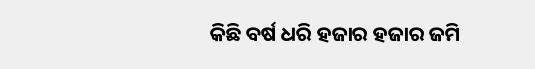କିଛି ବର୍ଷ ଧରି ହଜାର ହଜାର ଜମି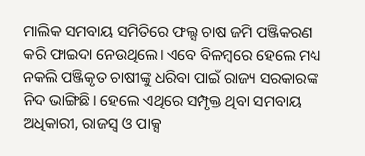ମାଲିକ ସମବାୟ ସମିତିରେ ଫଲ୍ସ ଚାଷ ଜମି ପଞ୍ଜିକରଣ କରି ଫାଇଦା ନେଉଥିଲେ। ଏବେ ବିଳମ୍ବରେ ହେଲେ ମଧ୍ୟ ନକଲି ପଞ୍ଜିକୃତ ଚାଷୀଙ୍କୁ ଧରିବା ପାଇଁ ରାଜ୍ୟ ସରକାରଙ୍କ ନିଦ ଭାଙ୍ଗିଛି। ହେଲେ ଏଥିରେ ସମ୍ପୃକ୍ତ ଥିବା ସମବାୟ ଅଧିକାରୀ, ରାଜସ୍ୱ ଓ ପାକ୍ସ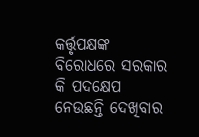କର୍ତ୍ତୃପକ୍ଷଙ୍କ ବିରୋଧରେ ସରକାର କି ପଦକ୍ଷେପ ନେଉଛନ୍ତି ଦେଖିବାର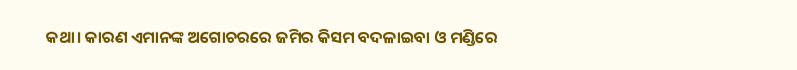କଥା। କାରଣ ଏମାନଙ୍କ ଅଗୋଚରରେ ଜମିର କିସମ ବଦଳାଇବା ଓ ମଣ୍ଡିରେ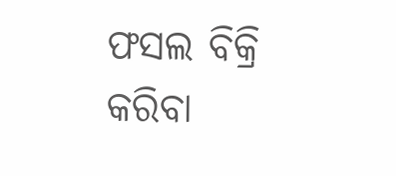ଫସଲ ବିକ୍ରି କରିବା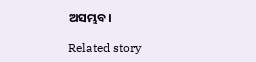ଅସମ୍ଭବ।

Related story